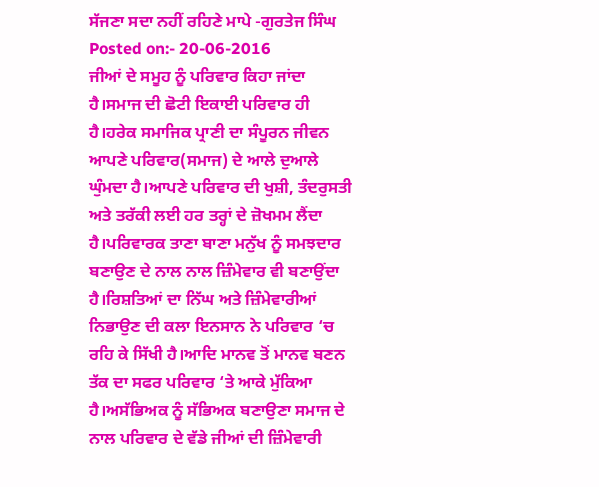ਸੱਜਣਾ ਸਦਾ ਨਹੀਂ ਰਹਿਣੇ ਮਾਪੇ -ਗੁਰਤੇਜ ਸਿੰਘ
Posted on:- 20-06-2016
ਜੀਆਂ ਦੇ ਸਮੂਹ ਨੂੰ ਪਰਿਵਾਰ ਕਿਹਾ ਜਾਂਦਾ ਹੈ।ਸਮਾਜ ਦੀ ਛੋਟੀ ਇਕਾਈ ਪਰਿਵਾਰ ਹੀ ਹੈ।ਹਰੇਕ ਸਮਾਜਿਕ ਪ੍ਰਾਣੀ ਦਾ ਸੰਪੂਰਨ ਜੀਵਨ ਆਪਣੇ ਪਰਿਵਾਰ(ਸਮਾਜ) ਦੇ ਆਲੇ ਦੁਆਲੇ ਘੁੰਮਦਾ ਹੈ।ਆਪਣੇ ਪਰਿਵਾਰ ਦੀ ਖੁਸ਼ੀ, ਤੰਦਰੁਸਤੀ ਅਤੇ ਤਰੱਕੀ ਲਈ ਹਰ ਤਰ੍ਹਾਂ ਦੇ ਜ਼ੋਖਮਮ ਲੈਂਦਾ ਹੈ।ਪਰਿਵਾਰਕ ਤਾਣਾ ਬਾਣਾ ਮਨੁੱਖ ਨੂੰ ਸਮਝਦਾਰ ਬਣਾਉਣ ਦੇ ਨਾਲ ਨਾਲ ਜ਼ਿੰਮੇਵਾਰ ਵੀ ਬਣਾਉਂਦਾ ਹੈ।ਰਿਸ਼ਤਿਆਂ ਦਾ ਨਿੱਘ ਅਤੇ ਜ਼ਿੰਮੇਵਾਰੀਆਂ ਨਿਭਾਉਣ ਦੀ ਕਲਾ ਇਨਸਾਨ ਨੇ ਪਰਿਵਾਰ ‘ਚ ਰਹਿ ਕੇ ਸਿੱਖੀ ਹੈ।ਆਦਿ ਮਾਨਵ ਤੋਂ ਮਾਨਵ ਬਣਨ ਤੱਕ ਦਾ ਸਫਰ ਪਰਿਵਾਰ ‘ਤੇ ਆਕੇ ਮੁੱਕਿਆ ਹੈ।ਅਸੱਭਿਅਕ ਨੂੰ ਸੱਭਿਅਕ ਬਣਾਉਣਾ ਸਮਾਜ ਦੇ ਨਾਲ ਪਰਿਵਾਰ ਦੇ ਵੱਡੇ ਜੀਆਂ ਦੀ ਜ਼ਿੰਮੇਵਾਰੀ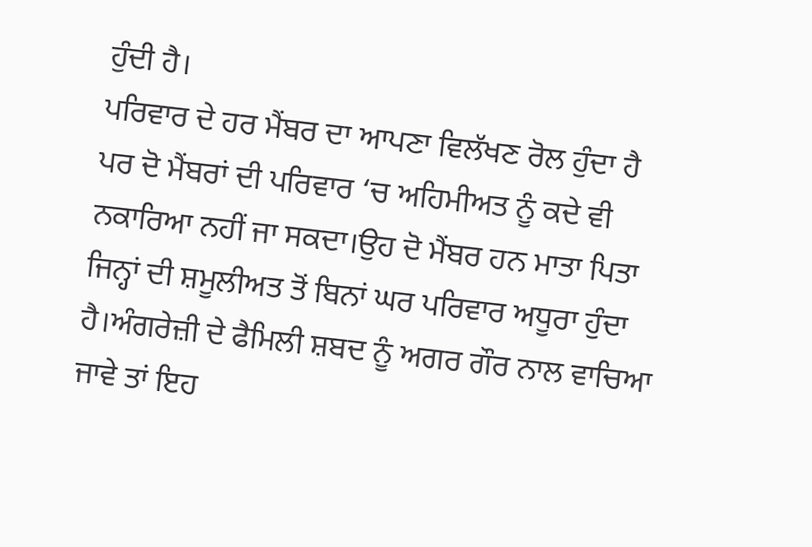ਹੁੰਦੀ ਹੈ।
ਪਰਿਵਾਰ ਦੇ ਹਰ ਮੈਂਬਰ ਦਾ ਆਪਣਾ ਵਿਲੱਖਣ ਰੋਲ ਹੁੰਦਾ ਹੈ ਪਰ ਦੋ ਮੈਂਬਰਾਂ ਦੀ ਪਰਿਵਾਰ ‘ਚ ਅਹਿਮੀਅਤ ਨੂੰ ਕਦੇ ਵੀ ਨਕਾਰਿਆ ਨਹੀਂ ਜਾ ਸਕਦਾ।ਉਹ ਦੋ ਮੈਂਬਰ ਹਨ ਮਾਤਾ ਪਿਤਾ ਜਿਨ੍ਹਾਂ ਦੀ ਸ਼ਮੂਲੀਅਤ ਤੋਂ ਬਿਨਾਂ ਘਰ ਪਰਿਵਾਰ ਅਧੂਰਾ ਹੁੰਦਾ ਹੈ।ਅੰਗਰੇਜ਼ੀ ਦੇ ਫੈਮਿਲੀ ਸ਼ਬਦ ਨੂੰ ਅਗਰ ਗੌਰ ਨਾਲ ਵਾਚਿਆ ਜਾਵੇ ਤਾਂ ਇਹ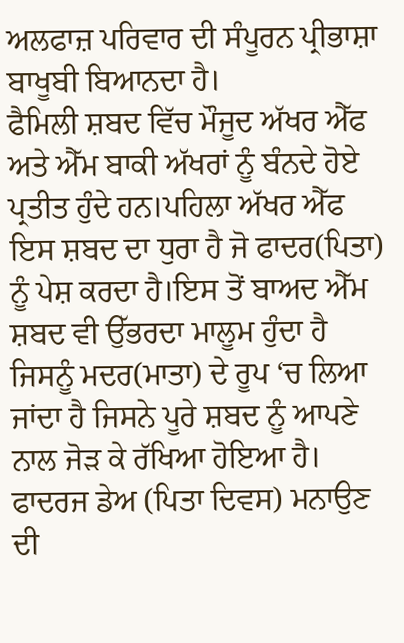ਅਲਫਾਜ਼ ਪਰਿਵਾਰ ਦੀ ਸੰਪੂਰਨ ਪ੍ਰੀਭਾਸ਼ਾ ਬਾਖੂਬੀ ਬਿਆਨਦਾ ਹੈ।
ਫੈਮਿਲੀ ਸ਼ਬਦ ਵਿੱਚ ਮੌਜੂਦ ਅੱਖਰ ਐੱਫ ਅਤੇ ਐੱਮ ਬਾਕੀ ਅੱਖਰਾਂ ਨੂੰ ਬੰਨਦੇ ਹੋਏ ਪ੍ਰਤੀਤ ਹੁੰਦੇ ਹਨ।ਪਹਿਲਾ ਅੱਖਰ ਐੱਫ ਇਸ ਸ਼ਬਦ ਦਾ ਧੁਰਾ ਹੈ ਜੋ ਫਾਦਰ(ਪਿਤਾ) ਨੂੰ ਪੇਸ਼ ਕਰਦਾ ਹੈ।ਇਸ ਤੋਂ ਬਾਅਦ ਐੱਮ ਸ਼ਬਦ ਵੀ ਉੱਭਰਦਾ ਮਾਲੂਮ ਹੁੰਦਾ ਹੈ ਜਿਸਨੂੰ ਮਦਰ(ਮਾਤਾ) ਦੇ ਰੂਪ ‘ਚ ਲਿਆ ਜਾਂਦਾ ਹੈ ਜਿਸਨੇ ਪੂਰੇ ਸ਼ਬਦ ਨੂੰ ਆਪਣੇ ਨਾਲ ਜੋੜ ਕੇ ਰੱਖਿਆ ਹੋਇਆ ਹੈ।
ਫਾਦਰਜ ਡੇਅ (ਪਿਤਾ ਦਿਵਸ) ਮਨਾਉਣ ਦੀ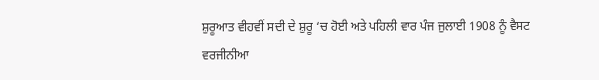ਸ਼ੁਰੂਆਤ ਵੀਹਵੀਂ ਸਦੀ ਦੇ ਸ਼ੁਰੂ ‘ਚ ਹੋਈ ਅਤੇ ਪਹਿਲੀ ਵਾਰ ਪੰਜ ਜੁਲਾਈ 1908 ਨੂੰ ਵੈਸਟ ਵਰਜੀਨੀਆ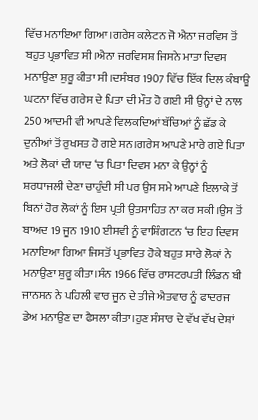ਵਿੱਚ ਮਨਾਇਆ ਗਿਆ।ਗਰੇਸ ਕਲੇਟਨ ਜੋ ਐਨਾ ਜਰਵਿਸ ਤੋਂ ਬਹੁਤ ਪ੍ਰਭਾਵਿਤ ਸੀ।ਐਨਾ ਜਰਵਿਸਸ਼ ਜਿਸਨੇ ਮਾਤਾ ਦਿਵਸ ਮਨਾਉਣਾ ਸ਼ੁਰੂ ਕੀਤਾ ਸੀ।ਦਸੰਬਰ 1907 ਵਿੱਚ ਇੱਕ ਦਿਲ ਕੰਬਾਊ ਘਟਨਾ ਵਿੱਚ ਗਰੇਸ ਦੇ ਪਿਤਾ ਦੀ ਮੌਤ ਹੋ ਗਈ ਸੀ ਉਨ੍ਹਾਂ ਦੇ ਨਾਲ 250 ਆਦਮੀ ਵੀ ਆਪਣੇ ਵਿਲਕਦਿਆਂ ਬੱਚਿਆਂ ਨੂੰ ਛੱਡ ਕੇ ਦੁਨੀਆਂ ਤੋਂ ਰੁਖਸਤ ਹੋ ਗਏ ਸਨ।ਗਰੇਸ ਆਪਣੇ ਮਾਰੇ ਗਏ ਪਿਤਾ ਅਤੇ ਲੋਕਾਂ ਦੀ ਯਾਦ ‘ਚ ਪਿਤਾ ਦਿਵਸ ਮਨਾ ਕੇ ਉਨ੍ਹਾਂ ਨੂੰ ਸ਼ਰਧਾਜਲੀ ਦੇਣਾ ਚਾਹੁੰਦੀ ਸੀ ਪਰ ਉਸ ਸਮੇ ਆਪਣੇ ਇਲਾਕੇ ਤੋਂ ਬਿਨਾਂ ਹੋਰ ਲੋਕਾਂ ਨੂੰ ਇਸ ਪ੍ਰਤੀ ਉਤਸਾਹਿਤ ਨਾ ਕਰ ਸਕੀ।ਉਸ ਤੋਂ ਬਾਅਦ 19 ਜੂਨ 1910 ਈਸਵੀ ਨੂੰ ਵਾਸ਼ਿੰਗਟਨ ‘ਚ ਇਹ ਦਿਵਸ ਮਨਾਇਆ ਗਿਆ ਜਿਸਤੋਂ ਪ੍ਰਭਾਵਿਤ ਹੋਕੇ ਬਹੁਤ ਸਾਰੇ ਲੋਕਾਂ ਨੇ ਮਨਾਉਣਾ ਸ਼ੁਰੂ ਕੀਤਾ।ਸੰਨ 1966 ਵਿੱਚ ਰਾਸਟਰਪਤੀ ਲਿੰਡਨ ਬੀ ਜਾਨਸਨ ਨੇ ਪਹਿਲੀ ਵਾਰ ਜੂਨ ਦੇ ਤੀਜੇ ਐਤਵਾਰ ਨੂੰ ਫਾਦਰਜ ਡੇਅ ਮਨਾਉਣ ਦਾ ਫੈਸਲਾ ਕੀਤਾ।ਹੁਣ ਸੰਸਾਰ ਦੇ ਵੱਖ ਵੱਖ ਦੇਸ਼ਾਂ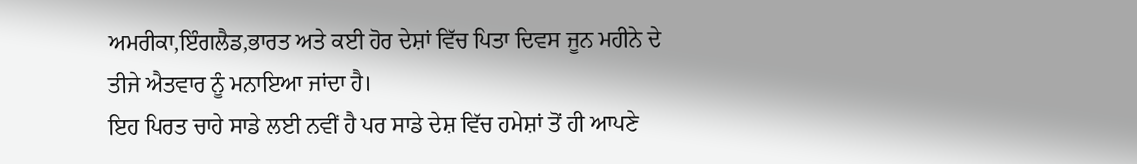ਅਮਰੀਕਾ,ਇੰਗਲੈਡ,ਭਾਰਤ ਅਤੇ ਕਈ ਹੋਰ ਦੇਸ਼ਾਂ ਵਿੱਚ ਪਿਤਾ ਦਿਵਸ ਜੂਨ ਮਹੀਨੇ ਦੇ ਤੀਜੇ ਐਤਵਾਰ ਨੂੰ ਮਨਾਇਆ ਜਾਂਦਾ ਹੈ।
ਇਹ ਪਿਰਤ ਚਾਹੇ ਸਾਡੇ ਲਈ ਨਵੀਂ ਹੈ ਪਰ ਸਾਡੇ ਦੇਸ਼ ਵਿੱਚ ਹਮੇਸ਼ਾਂ ਤੋਂ ਹੀ ਆਪਣੇ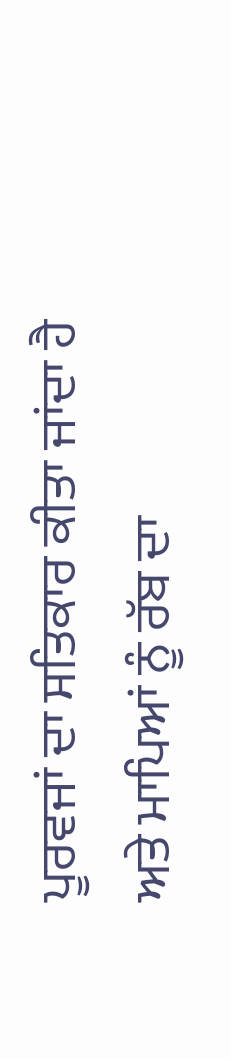ਪੂਰਵਜਾਂ ਦਾ ਸਤਿਕਾਰ ਕੀਤਾ ਜਾਂਦਾ ਹੈ ਅਤੇ ਮਾਪਿਆਂ ਨੂੰ ਰੱਬ ਦਾ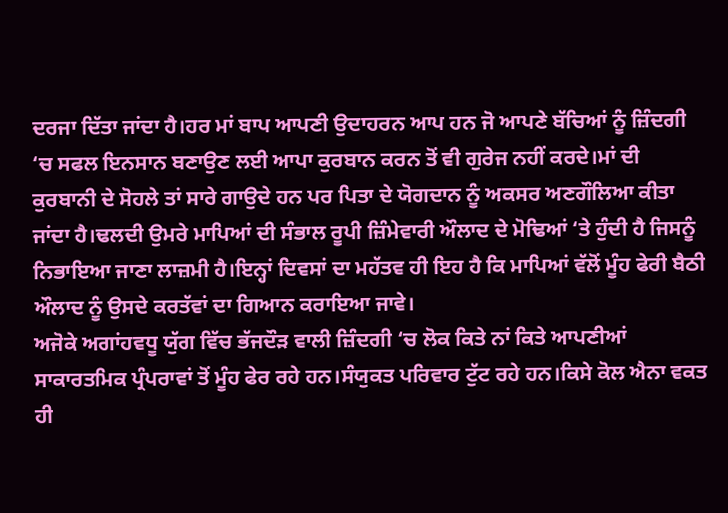ਦਰਜਾ ਦਿੱਤਾ ਜਾਂਦਾ ਹੈ।ਹਰ ਮਾਂ ਬਾਪ ਆਪਣੀ ਉਦਾਹਰਨ ਆਪ ਹਨ ਜੋ ਆਪਣੇ ਬੱਚਿਆਂ ਨੂੰ ਜ਼ਿੰਦਗੀ ‘ਚ ਸਫਲ ਇਨਸਾਨ ਬਣਾਉਣ ਲਈ ਆਪਾ ਕੁਰਬਾਨ ਕਰਨ ਤੋਂ ਵੀ ਗੁਰੇਜ ਨਹੀਂ ਕਰਦੇ।ਮਾਂ ਦੀ ਕੁਰਬਾਨੀ ਦੇ ਸੋਹਲੇ ਤਾਂ ਸਾਰੇ ਗਾਉਦੇ ਹਨ ਪਰ ਪਿਤਾ ਦੇ ਯੋਗਦਾਨ ਨੂੰ ਅਕਸਰ ਅਣਗੌਲਿਆ ਕੀਤਾ ਜਾਂਦਾ ਹੈ।ਢਲਦੀ ਉਮਰੇ ਮਾਪਿਆਂ ਦੀ ਸੰਭਾਲ ਰੂਪੀ ਜ਼ਿੰਮੇਵਾਰੀ ਔਲਾਦ ਦੇ ਮੋਢਿਆਂ ‘ਤੇ ਹੁੰਦੀ ਹੈ ਜਿਸਨੂੰ ਨਿਭਾਇਆ ਜਾਣਾ ਲਾਜ਼ਮੀ ਹੈ।ਇਨ੍ਹਾਂ ਦਿਵਸਾਂ ਦਾ ਮਹੱਤਵ ਹੀ ਇਹ ਹੈ ਕਿ ਮਾਪਿਆਂ ਵੱਲੋਂ ਮੂੰਹ ਫੇਰੀ ਬੈਠੀ ਔਲਾਦ ਨੂੰ ਉਸਦੇ ਕਰਤੱਵਾਂ ਦਾ ਗਿਆਨ ਕਰਾਇਆ ਜਾਵੇ।
ਅਜੋਕੇ ਅਗਾਂਹਵਧੂ ਯੁੱਗ ਵਿੱਚ ਭੱਜਦੌੜ ਵਾਲੀ ਜ਼ਿੰਦਗੀ ‘ਚ ਲੋਕ ਕਿਤੇ ਨਾਂ ਕਿਤੇ ਆਪਣੀਆਂ ਸਾਕਾਰਤਮਿਕ ਪ੍ਰੰਪਰਾਵਾਂ ਤੋਂ ਮੂੰਹ ਫੇਰ ਰਹੇ ਹਨ।ਸੰਯੁਕਤ ਪਰਿਵਾਰ ਟੁੱਟ ਰਹੇ ਹਨ।ਕਿਸੇ ਕੋਲ ਐਨਾ ਵਕਤ ਹੀ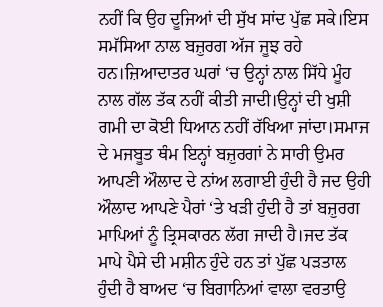ਨਹੀਂ ਕਿ ਉਹ ਦੂਜਿਆਂ ਦੀ ਸੁੱਖ ਸਾਂਦ ਪੁੱਛ ਸਕੇ।ਇਸ ਸਮੱਸਿਆ ਨਾਲ ਬਜ਼ੁਰਗ ਅੱਜ ਜੂਝ ਰਹੇ ਹਨ।ਜ਼ਿਆਦਾਤਰ ਘਰਾਂ ‘ਚ ਉਨ੍ਹਾਂ ਨਾਲ ਸਿੱਧੇ ਮੂੰਹ ਨਾਲ ਗੱਲ ਤੱਕ ਨਹੀਂ ਕੀਤੀ ਜਾਦੀ।ਉਨ੍ਹਾਂ ਦੀ ਖੁਸ਼ੀ ਗਮੀ ਦਾ ਕੋਈ ਧਿਆਨ ਨਹੀਂ ਰੱਖਿਆ ਜਾਂਦਾ।ਸਮਾਜ ਦੇ ਮਜਬੂਤ ਥੰਮ ਇਨ੍ਹਾਂ ਬਜ਼ੁਰਗਾਂ ਨੇ ਸਾਰੀ ਉਮਰ ਆਪਣੀ ਔਲਾਦ ਦੇ ਨਾਂਅ ਲਗਾਈ ਹੁੰਦੀ ਹੈ ਜਦ ਉਹੀ ਔਲਾਦ ਆਪਣੇ ਪੈਰਾਂ ‘ਤੇ ਖੜੀ ਹੁੰਦੀ ਹੈ ਤਾਂ ਬਜ਼ੁਰਗ ਮਾਪਿਆਂ ਨੂੰ ਤ੍ਰਿਸਕਾਰਨ ਲੱਗ ਜਾਦੀ ਹੈ।ਜਦ ਤੱਕ ਮਾਪੇ ਪੈਸੇ ਦੀ ਮਸ਼ੀਨ ਹੁੰਦੇ ਹਨ ਤਾਂ ਪੁੱਛ ਪੜਤਾਲ ਹੁੰਦੀ ਹੈ ਬਾਅਦ ‘ਚ ਬਿਗਾਨਿਆਂ ਵਾਲਾ ਵਰਤਾਉ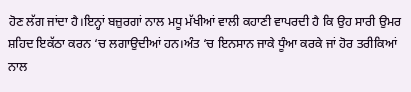ਹੋਣ ਲੱਗ ਜਾਂਦਾ ਹੈ।ਇਨ੍ਹਾਂ ਬਜ਼ੁਰਗਾਂ ਨਾਲ ਮਧੂ ਮੱਖੀਆਂ ਵਾਲੀ ਕਹਾਣੀ ਵਾਪਰਦੀ ਹੈ ਕਿ ਉਹ ਸਾਰੀ ਉਮਰ ਸ਼ਹਿਦ ਇਕੱਠਾ ਕਰਨ ‘ਚ ਲਗਾਉਦੀਆਂ ਹਨ।ਅੰਤ ‘ਚ ਇਨਸਾਨ ਜਾਕੇ ਧੂੰਆ ਕਰਕੇ ਜਾਂ ਹੋਰ ਤਰੀਕਿਆਂ ਨਾਲ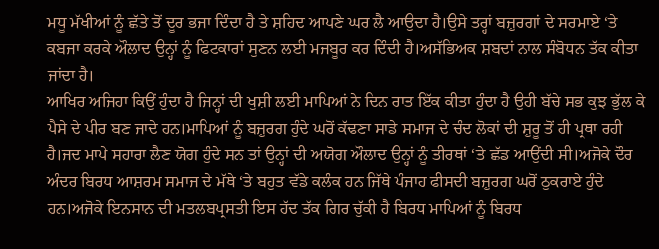ਮਧੂ ਮੱਖੀਆਂ ਨੂੰ ਛੱਤੇ ਤੋਂ ਦੂਰ ਭਜਾ ਦਿੰਦਾ ਹੈ ਤੇ ਸ਼ਹਿਦ ਆਪਣੇ ਘਰ ਲੈ ਆਉਦਾ ਹੈ।ਉਸੇ ਤਰ੍ਹਾਂ ਬਜ਼ੁਰਗਾਂ ਦੇ ਸਰਮਾਏ ‘ਤੇ ਕਬਜਾ ਕਰਕੇ ਔਲਾਦ ਉਨ੍ਹਾਂ ਨੂੰ ਫਿਟਕਾਰਾਂ ਸੁਣਨ ਲਈ ਮਜਬੂਰ ਕਰ ਦਿੰਦੀ ਹੈ।ਅਸੱਭਿਅਕ ਸ਼ਬਦਾਂ ਨਾਲ ਸੰਬੋਧਨ ਤੱਕ ਕੀਤਾ ਜਾਂਦਾ ਹੈ।
ਆਖਿਰ ਅਜਿਹਾ ਕਿਉਂ ਹੁੰਦਾ ਹੈ ਜਿਨ੍ਹਾਂ ਦੀ ਖੁਸ਼ੀ ਲਈ ਮਾਪਿਆਂ ਨੇ ਦਿਨ ਰਾਤ ਇੱਕ ਕੀਤਾ ਹੁੰਦਾ ਹੈ ਉਹੀ ਬੱਚੇ ਸਭ ਕੁਝ ਭੁੱਲ ਕੇ ਪੈਸੇ ਦੇ ਪੀਰ ਬਣ ਜਾਦੇ ਹਨ।ਮਾਪਿਆਂ ਨੂੰ ਬਜ਼ੁਰਗ ਹੁੰਦੇ ਘਰੋਂ ਕੱਢਣਾ ਸਾਡੇ ਸਮਾਜ ਦੇ ਚੰਦ ਲੋਕਾਂ ਦੀ ਸ਼ੁਰੂ ਤੋਂ ਹੀ ਪ੍ਰਥਾ ਰਹੀ ਹੈ।ਜਦ ਮਾਪੇ ਸਹਾਰਾ ਲੈਣ ਯੋਗ ਹੁੰਦੇ ਸਨ ਤਾਂ ਉਨ੍ਹਾਂ ਦੀ ਅਯੋਗ ਔਲਾਦ ਉਨ੍ਹਾਂ ਨੂੰ ਤੀਰਥਾਂ ‘ਤੇ ਛੱਡ ਆਉਂਦੀ ਸੀ।ਅਜੋਕੇ ਦੌਰ ਅੰਦਰ ਬਿਰਧ ਆਸ਼ਰਮ ਸਮਾਜ ਦੇ ਮੱਥੇ ‘ਤੇ ਬਹੁਤ ਵੱਡੇ ਕਲੰਕ ਹਨ ਜਿੱਥੇ ਪੰਜਾਹ ਫੀਸਦੀ ਬਜ਼ੁਰਗ ਘਰੋਂ ਠੁਕਰਾਏ ਹੁੰਦੇ ਹਨ।ਅਜੋਕੇ ਇਨਸਾਨ ਦੀ ਮਤਲਬਪ੍ਰਸਤੀ ਇਸ ਹੱਦ ਤੱਕ ਗਿਰ ਚੁੱਕੀ ਹੈ ਬਿਰਧ ਮਾਪਿਆਂ ਨੂੰ ਬਿਰਧ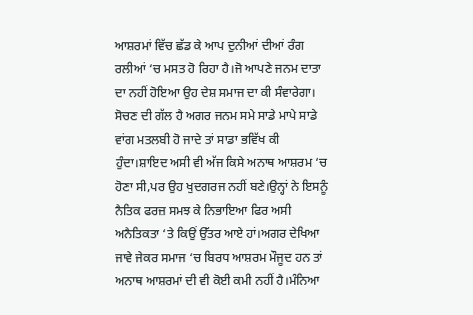ਆਸ਼ਰਮਾਂ ਵਿੱਚ ਛੱਡ ਕੇ ਆਪ ਦੁਨੀਆਂ ਦੀਆਂ ਰੰਗ ਰਲੀਆਂ ‘ਚ ਮਸਤ ਹੋ ਰਿਹਾ ਹੈ।ਜੋ ਆਪਣੇ ਜਨਮ ਦਾਤਾ ਦਾ ਨਹੀਂ ਹੋਇਆ ਉਹ ਦੇਸ਼ ਸਮਾਜ ਦਾ ਕੀ ਸੰਵਾਰੇਗਾ।
ਸੋਚਣ ਦੀ ਗੱਲ ਹੈ ਅਗਰ ਜਨਮ ਸਮੇ ਸਾਡੇ ਮਾਪੇ ਸਾਡੇ ਵਾਂਗ ਮਤਲਬੀ ਹੋ ਜਾਦੇ ਤਾਂ ਸਾਡਾ ਭਵਿੱਖ ਕੀ ਹੁੰਦਾ।ਸ਼ਾਇਦ ਅਸੀ ਵੀ ਅੱਜ ਕਿਸੇ ਅਨਾਥ ਆਸ਼ਰਮ ‘ਚ ਹੋਣਾ ਸੀ,ਪਰ ਉਹ ਖੁਦਗਰਜ ਨਹੀਂ ਬਣੇ।ਉਨ੍ਹਾਂ ਨੇ ਇਸਨੂੰ ਨੈਤਿਕ ਫਰਜ਼ ਸਮਝ ਕੇ ਨਿਭਾਇਆ ਫਿਰ ਅਸੀ ਅਨੈਤਿਕਤਾ ‘ਤੇ ਕਿਉਂ ਉੱਤਰ ਆਏ ਹਾਂ।ਅਗਰ ਦੇਖਿਆ ਜਾਵੇ ਜੇਕਰ ਸਮਾਜ ‘ਚ ਬਿਰਧ ਆਸ਼ਰਮ ਮੌਜੂਦ ਹਨ ਤਾਂ ਅਨਾਥ ਆਸ਼ਰਮਾਂ ਦੀ ਵੀ ਕੋਈ ਕਮੀ ਨਹੀਂ ਹੈ।ਮੰਨਿਆ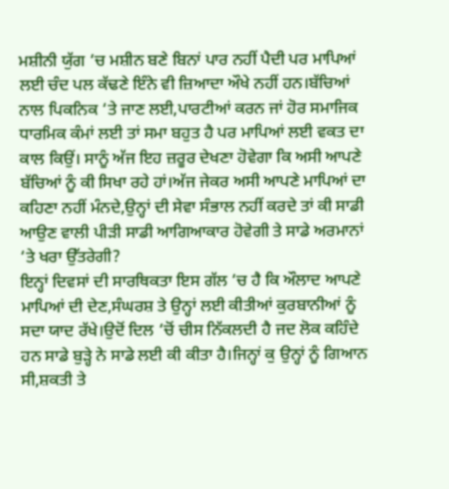ਮਸ਼ੀਨੀ ਯੁੱਗ ‘ਚ ਮਸ਼ੀਨ ਬਣੇ ਬਿਨਾਂ ਪਾਰ ਨਹੀਂ ਪੈਦੀ ਪਰ ਮਾਪਿਆਂ ਲਈ ਚੰਦ ਪਲ ਕੱਢਣੇ ਇੰਨੇ ਵੀ ਜ਼ਿਆਦਾ ਔਖੇ ਨਹੀਂ ਹਨ।ਬੱਚਿਆਂ ਨਾਲ ਪਿਕਨਿਕ ‘ਤੇ ਜਾਣ ਲਈ,ਪਾਰਟੀਆਂ ਕਰਨ ਜਾਂ ਹੋਰ ਸਮਾਜਿਕ ਧਾਰਮਿਕ ਕੰਮਾਂ ਲਈ ਤਾਂ ਸਮਾ ਬਹੁਤ ਹੈ ਪਰ ਮਾਪਿਆਂ ਲਈ ਵਕਤ ਦਾ ਕਾਲ ਕਿਉਂ। ਸਾਨੂੰ ਅੱਜ ਇਹ ਜ਼ਰੂਰ ਦੇਖਣਾ ਹੋਵੇਗਾ ਕਿ ਅਸੀ ਆਪਣੇ ਬੱਚਿਆਂ ਨੂੰ ਕੀ ਸਿਖਾ ਰਹੇ ਹਾਂ।ਅੱਜ ਜੇਕਰ ਅਸੀ ਆਪਣੇ ਮਾਪਿਆਂ ਦਾ ਕਹਿਣਾ ਨਹੀਂ ਮੰਨਦੇ,ਉਨ੍ਹਾਂ ਦੀ ਸੇਵਾ ਸੰਭਾਲ ਨਹੀਂ ਕਰਦੇ ਤਾਂ ਕੀ ਸਾਡੀ ਆਉਣ ਵਾਲੀ ਪੀੜੀ ਸਾਡੀ ਆਗਿਆਕਾਰ ਹੋਵੇਗੀ ਤੇ ਸਾਡੇ ਅਰਮਾਨਾਂ ‘ਤੇ ਖਰਾ ਉੱਤਰੇਗੀ?
ਇਨ੍ਹਾਂ ਦਿਵਸਾਂ ਦੀ ਸਾਰਥਿਕਤਾ ਇਸ ਗੱਲ ‘ਚ ਹੈ ਕਿ ਔਲਾਦ ਆਪਣੇ ਮਾਪਿਆਂ ਦੀ ਦੇਣ,ਸੰਘਰਸ਼ ਤੇ ਉਨ੍ਹਾਂ ਲਈ ਕੀਤੀਆਂ ਕੁਰਬਾਨੀਆਂ ਨੂੰ ਸਦਾ ਯਾਦ ਰੱਖੇ।ਉਦੋਂ ਦਿਲ ‘ਚੋਂ ਚੀਸ ਨਿੱਕਲਦੀ ਹੈ ਜਦ ਲੋਕ ਕਹਿੰਦੇ ਹਨ ਸਾਡੇ ਬੁੜ੍ਹੇ ਨੇ ਸਾਡੇ ਲਈ ਕੀ ਕੀਤਾ ਹੈ।ਜਿਨ੍ਹਾਂ ਕੁ ਉਨ੍ਹਾਂ ਨੂੰ ਗਿਆਨ ਸੀ,ਸ਼ਕਤੀ ਤੇ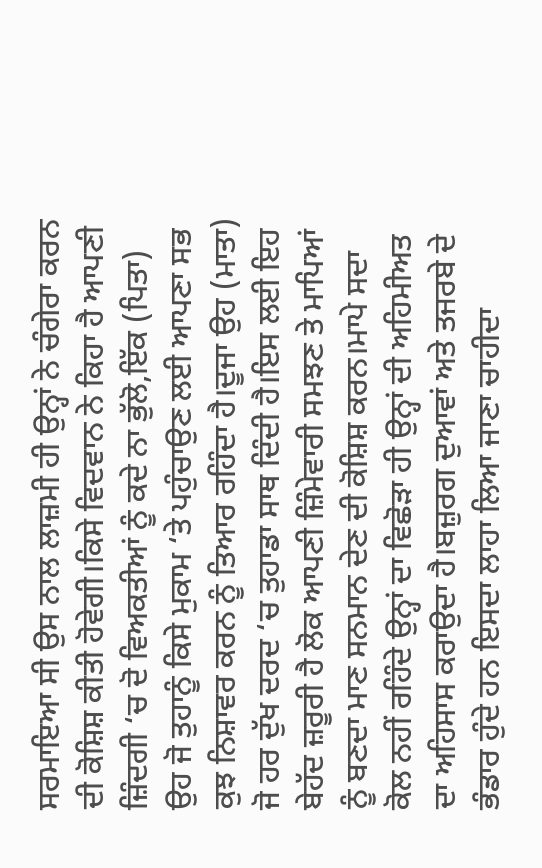ਸਰਮਾਇਆ ਸੀ ਉਸ ਨਾਲ ਲਾਜ਼ਮੀ ਹੀ ਉਨ੍ਹਾਂ ਨੇ ਚੰਗੇਰਾ ਕਰਨ ਦੀ ਕੋਸ਼ਿਸ਼ ਕੀਤੀ ਹੋਵੇਗੀ।ਕਿਸੇ ਵਿਦਵਾਨ ਨੇ ਕਿਹਾ ਹੈ ਆਪਣੀ ਜ਼ਿੰਦਗੀ ‘ਚ ਦੋ ਵਿਅਕਤੀਆਂ ਨੂੰ ਕਦੇ ਨਾ ਭੁੱਲੋ,ਇੱਕ (ਪਿਤਾ) ਉਹ ਜੋ ਤੁਹਾਨੂੰ ਕਿਸੇ ਮੁਕਾਮ ‘ਤੇ ਪਹੁੰਚਾਉਣ ਲਈ ਆਪਣਾ ਸਭ ਕੁਝ ਨਿਸ਼ਾਵਰ ਕਰਨ ਨੂੰ ਤਿਆਰ ਰਹਿੰਦਾ ਹੈ।ਦੂਜਾ ਉਹ (ਮਾਤਾ) ਜੋ ਹਰ ਦੁੱਖ ਦਰਦ ‘ਚ ਤੁਹਾਡਾ ਸਾਥ ਦਿੰਦੀ ਹੈ।ਇਸ ਲਈ ਇਹ ਬੇਹੱਦ ਜ਼ਰੂਰੀ ਹੈ ਲੋਕ ਆਪਣੀ ਜ਼ਿੰਮੇਵਾਰੀ ਸਮਝਣ ਤੇ ਮਾਪਿਆਂ ਨੂੰ ਬਣਦਾ ਮਾਣ ਸਨਮਾਨ ਦੇਣ ਦੀ ਕੋਸ਼ਿਸ਼ ਕਰਨ।ਮਾਪੇ ਸਦਾ ਕੋਲ ਨਹੀਂ ਰਹਿੰਦੇ ਉਨ੍ਹਾਂ ਦਾ ਵਿਛੋੜਾ ਹੀ ਉਨ੍ਹਾਂ ਦੀ ਅਹਿਮੀਅਤ ਦਾ ਅਹਿਸਾਸ ਕਰਾਉਦਾ ਹੈ।ਬਜ਼ੁਰਗ ਦੁਆਵਾਂ ਅਤੇ ਤਜਰਬੇ ਦੇ ਭੰਡਾਰ ਹੁੰਦੇ ਹਨ ਇਸਦਾ ਲਾਹਾ ਲਿਆ ਜਾਣਾ ਚਾਹੀਦਾ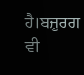ਹੈ।ਬਜ਼ੁਰਗ ਵੀ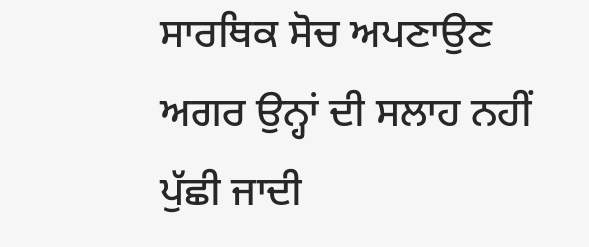ਸਾਰਥਿਕ ਸੋਚ ਅਪਣਾਉਣ ਅਗਰ ਉਨ੍ਹਾਂ ਦੀ ਸਲਾਹ ਨਹੀਂ ਪੁੱਛੀ ਜਾਦੀ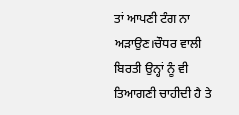ਤਾਂ ਆਪਣੀ ਟੰਗ ਨਾ ਅੜਾਉਣ।ਚੌਧਰ ਵਾਲੀ ਬਿਰਤੀ ਉਨ੍ਹਾਂ ਨੂੰ ਵੀ ਤਿਆਗਣੀ ਚਾਹੀਦੀ ਹੈ ਤੇ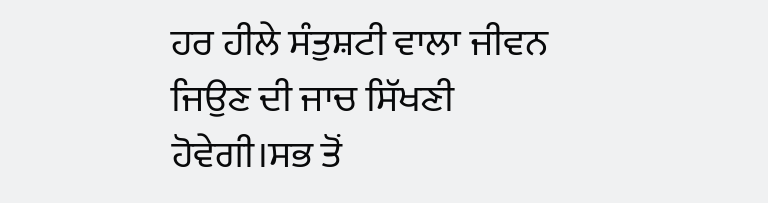ਹਰ ਹੀਲੇ ਸੰਤੁਸ਼ਟੀ ਵਾਲਾ ਜੀਵਨ ਜਿਉਣ ਦੀ ਜਾਚ ਸਿੱਖਣੀ ਹੋਵੇਗੀ।ਸਭ ਤੋਂ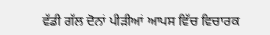ਵੱਡੀ ਗੱਲ ਦੋਨਾਂ ਪੀੜੀਆਂ ਆਪਸ ਵਿੱਚ ਵਿਚਾਰਕ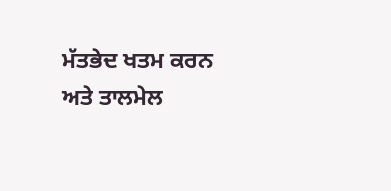ਮੱਤਭੇਦ ਖਤਮ ਕਰਨ ਅਤੇ ਤਾਲਮੇਲ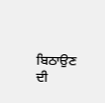ਬਿਠਾਉਣ ਦੀ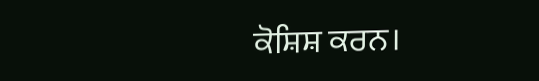ਕੋਸ਼ਿਸ਼ ਕਰਨ।